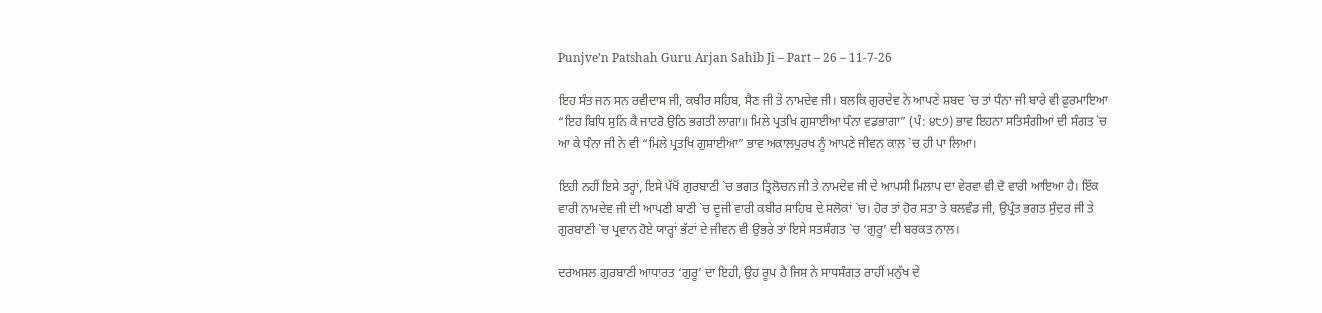Punjve’n Patshah Guru Arjan Sahib Ji – Part – 26 – 11-7-26

ਇਹ ਸੰਤ ਜਨ ਸਨ ਰਵੀਦਾਸ ਜੀ, ਕਬੀਰ ਸਹਿਬ, ਸੈਣ ਜੀ ਤੇ ਨਾਮਦੇਵ ਜੀ। ਬਲਕਿ ਗੁਰਦੇਵ ਨੇ ਆਪਣੇ ਸ਼ਬਦ `ਚ ਤਾਂ ਧੰਨਾ ਜੀ ਬਾਰੇ ਵੀ ਫ਼ੁਰਮਾਇਆ “ਇਹ ਬਿਧਿ ਸੁਨਿ ਕੈ ਜਾਟਰੋ ਉਠਿ ਭਗਤੀ ਲਾਗਾ॥ ਮਿਲੇ ਪ੍ਰਤਖਿ ਗੁਸਾਈਆ ਧੰਨਾ ਵਡਭਾਗਾ” (ਪੰ: ੪੮੭) ਭਾਵ ਇਹਨਾ ਸਤਿਸੰਗੀਆਂ ਦੀ ਸੰਗਤ `ਚ ਆ ਕੇ ਧੰਨਾ ਜੀ ਨੇ ਵੀ “ਮਿਲੇ ਪ੍ਰਤਖਿ ਗੁਸਾਈਆ” ਭਾਵ ਅਕਾਲਪੁਰਖ ਨੂੰ ਆਪਣੇ ਜੀਵਨ ਕਾਲ `ਚ ਹੀ ਪਾ ਲਿਆ।

ਇਹੀ ਨਹੀਂ ਇਸੇ ਤਰ੍ਹਾਂ, ਇਸੇ ਪੱਖੋਂ ਗੁਰਬਾਣੀ `ਚ ਭਗਤ ਤ੍ਰਿਲੋਚਨ ਜੀ ਤੇ ਨਾਮਦੇਵ ਜੀ ਦੇ ਆਪਸੀ ਮਿਲਾਪ ਦਾ ਵੇਰਵਾ ਵੀ ਦੋ ਵਾਰੀ ਆਇਆ ਹੈ। ਇੱਕ ਵਾਰੀ ਨਾਮਦੇਵ ਜੀ ਦੀ ਆਪਣੀ ਬਾਣੀ `ਚ ਦੂਜੀ ਵਾਰੀ ਕਬੀਰ ਸਾਹਿਬ ਦੇ ਸਲੋਕਾਂ `ਚ। ਹੋਰ ਤਾਂ ਹੋਰ ਸਤਾ ਤੇ ਬਲਵੰਡ ਜੀ, ਉਪ੍ਰੰਤ ਭਗਤ ਸੁੰਦਰ ਜੀ ਤੇ ਗੁਰਬਾਣੀ `ਚ ਪ੍ਰਵਾਨ ਹੋਏ ਯਾਰ੍ਹਾਂ ਭੱਟਾਂ ਦੇ ਜੀਵਨ ਵੀ ਉਭਰੇ ਤਾਂ ਇਸੇ ਸਤਸੰਗਤ `ਚ ‘ਗੁਰੂ’ ਦੀ ਬਰਕਤ ਨਾਲ।

ਦਰਅਸਲ ਗੁਰਬਾਣੀ ਆਧਾਰਤ ‘ਗੁਰੂ’ ਦਾ ਇਹੀ, ਉਹ ਰੂਪ ਹੈ ਜਿਸ ਨੇ ਸਾਧਸੰਗਤ ਰਾਹੀਂ ਮਨੁੱਖ ਦੇ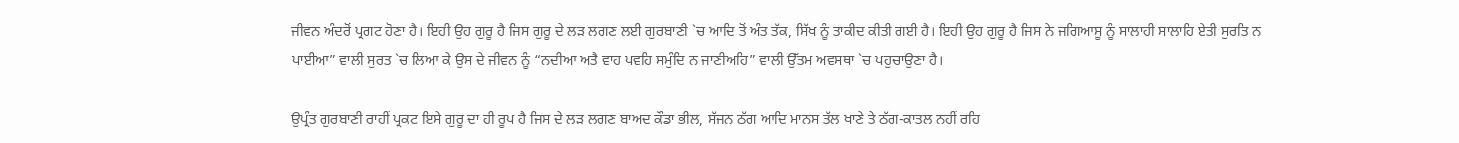ਜੀਵਨ ਅੰਦਰੋਂ ਪ੍ਰਗਟ ਹੋਣਾ ਹੈ। ਇਹੀ ਉਹ ਗੁਰੂ ਹੈ ਜਿਸ ਗੁਰੂ ਦੇ ਲੜ ਲਗਣ ਲਈ ਗੁਰਬਾਣੀ `ਚ ਆਦਿ ਤੋਂ ਅੰਤ ਤੱਕ, ਸਿੱਖ ਨੂੰ ਤਾਕੀਦ ਕੀਤੀ ਗਈ ਹੈ। ਇਹੀ ਉਹ ਗੁਰੂ ਹੈ ਜਿਸ ਨੇ ਜਗਿਆਸੂ ਨੂੰ ਸਾਲਾਹੀ ਸਾਲਾਹਿ ਏਤੀ ਸੁਰਤਿ ਨ ਪਾਈਆ” ਵਾਲੀ ਸੁਰਤ `ਚ ਲਿਆ ਕੇ ਉਸ ਦੇ ਜੀਵਨ ਨੂੰ “ਨਦੀਆ ਅਤੈ ਵਾਹ ਪਵਹਿ ਸਮੁੰਦਿ ਨ ਜਾਣੀਅਹਿ” ਵਾਲੀ ਉੱਤਮ ਅਵਸਥਾ `ਚ ਪਹੁਚਾਉਣਾ ਹੈ।

ਉਪ੍ਰੰਤ ਗੁਰਬਾਣੀ ਰਾਹੀਂ ਪ੍ਰਕਟ ਇਸੇ ਗੁਰੂ ਦਾ ਹੀ ਰੂਪ ਹੈ ਜਿਸ ਦੇ ਲੜ ਲਗਣ ਬਾਅਦ ਕੌਡਾ ਭੀਲ, ਸੱਜਨ ਠੱਗ ਆਦਿ ਮਾਨਸ ਤੱਲ ਖਾਣੇ ਤੇ ਠੱਗ-ਕਾਤਲ ਨਹੀਂ ਰਹਿ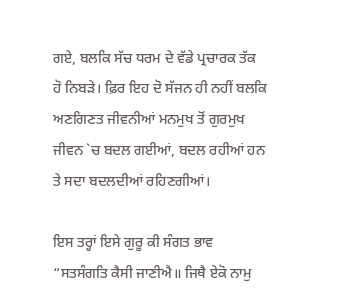ਗਏ, ਬਲਕਿ ਸੱਚ ਧਰਮ ਦੇ ਵੱਡੇ ਪ੍ਰਚਾਰਕ ਤੱਕ ਹੋ ਨਿਬੜੇ। ਫ਼ਿਰ ਇਹ ਦੋ ਸੱਜਨ ਹੀ ਨਹੀਂ ਬਲਕਿ ਅਣਗਿਣਤ ਜੀਵਨੀਆਂ ਮਨਮੁਖ ਤੋਂ ਗੁਰਮੁਖ ਜੀਵਨ `ਚ ਬਦਲ ਗਈਆਂ, ਬਦਲ ਰਹੀਆਂ ਹਨ ਤੇ ਸਦਾ ਬਦਲਦੀਆਂ ਰਹਿਣਗੀਆਂ।

ਇਸ ਤਰ੍ਹਾਂ ਇਸੇ ਗੁਰੂ ਕੀ ਸੰਗਤ ਭਾਵ “ਸਤਸੰਗਤਿ ਕੈਸੀ ਜਾਣੀਐ॥ ਜਿਥੈ ਏਕੋ ਨਾਮੁ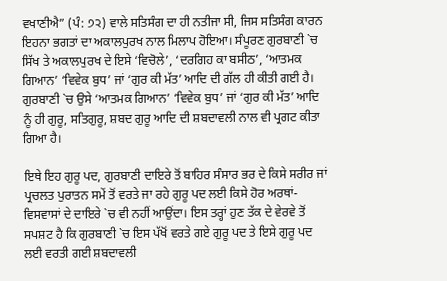ਵਖਾਣੀਐ” (ਪੰ: ੭੨) ਵਾਲੇ ਸਤਿਸੰਗ ਦਾ ਹੀ ਨਤੀਜਾ ਸੀ, ਜਿਸ ਸਤਿਸੰਗ ਕਾਰਨ ਇਹਨਾ ਭਗਤਾਂ ਦਾ ਅਕਾਲਪੁਰਖ ਨਾਲ ਮਿਲਾਪ ਹੋਇਆ। ਸੰਪੂਰਣ ਗੁਰਬਾਣੀ `ਚ ਸਿੱਖ ਤੇ ਅਕਾਲਪੁਰਖ ਦੇ ਇਸੇ ‘ਵਿਚੋਲੇ’, ‘ਦਰਗਿਹ ਕਾ ਬਸੀਠ’, ‘ਆਤਮਕ ਗਿਆਨ’ ‘ਵਿਵੇਕ ਬੁਧ’ ਜਾਂ ‘ਗੁਰ ਕੀ ਮੱਤ’ ਆਦਿ ਦੀ ਗੱਲ ਹੀ ਕੀਤੀ ਗਈ ਹੈ। ਗੁਰਬਾਣੀ `ਚ ਉਸੇ ‘ਆਤਮਕ ਗਿਆਨ’ ‘ਵਿਵੇਕ ਬੁਧ’ ਜਾਂ ‘ਗੁਰ ਕੀ ਮੱਤ’ ਆਦਿ ਨੂੰ ਹੀ ਗੁਰੂ, ਸਤਿਗੁਰੂ, ਸ਼ਬਦ ਗੁਰੂ ਆਦਿ ਦੀ ਸ਼ਬਦਾਵਲੀ ਨਾਲ ਵੀ ਪ੍ਰਗਟ ਕੀਤਾ ਗਿਆ ਹੈ।

ਇਥੇ ਇਹ ਗੁਰੂ ਪਦ, ਗੁਰਬਾਣੀ ਦਾਇਰੇ ਤੋਂ ਬਾਹਿਰ ਸੰਸਾਰ ਭਰ ਦੇ ਕਿਸੇ ਸਰੀਰ ਜਾਂ ਪ੍ਰਚਲਤ ਪੁਰਾਤਨ ਸਮੇਂ ਤੋਂ ਵਰਤੇ ਜਾ ਰਹੇ ਗੁਰੂ ਪਦ ਲਈ ਕਿਸੇ ਹੋਰ ਅਰਥਾਂ-ਵਿਸਵਾਸਾਂ ਦੇ ਦਾਇਰੇ `ਚ ਵੀ ਨਹੀਂ ਆਉਂਦਾ। ਇਸ ਤਰ੍ਹਾਂ ਹੁਣ ਤੱਕ ਦੇ ਵੇਰਵੇ ਤੋਂ ਸਪਸ਼ਟ ਹੈ ਕਿ ਗੁਰਬਾਣੀ `ਚ ਇਸ ਪੱਖੋਂ ਵਰਤੇ ਗਏ ਗੁਰੂ ਪਦ ਤੇ ਇਸੇ ਗੁਰੂ ਪਦ ਲਈ ਵਰਤੀ ਗਈ ਸ਼ਬਦਾਵਲੀ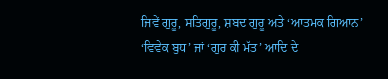ਜਿਵੇਂ ਗੁਰੂ, ਸਤਿਗੁਰੂ, ਸ਼ਬਦ ਗੁਰੂ ਅਤੇ ‘ਆਤਮਕ ਗਿਆਨ’ ‘ਵਿਵੇਕ ਬੁਧ’ ਜਾਂ ‘ਗੁਰ ਕੀ ਮੱਤ’ ਆਦਿ ਦੇ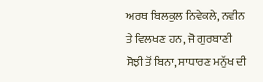ਅਰਥ ਬਿਲਕੁਲ ਨਿਵੇਕਲੇ, ਨਵੀਨ ਤੇ ਵਿਲਖਣ ਹਨ, ਜੋ ਗੁਰਬਾਣੀ ਸੋਝੀ ਤੋਂ ਬਿਨਾ, ਸਾਧਾਰਣ ਮਨੁੱਖ ਦੀ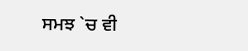ਸਮਝ `ਚ ਵੀ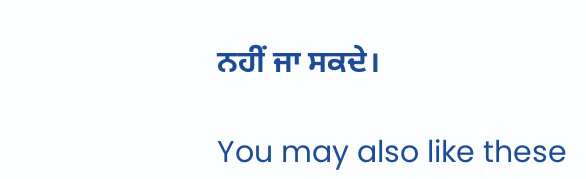ਨਹੀਂ ਜਾ ਸਕਦੇ।

You may also like these